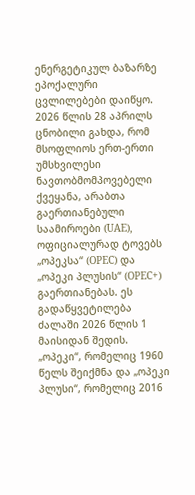ენერგეტიკულ ბაზარზე ეპოქალური ცვლილებები დაიწყო. 2026 წლის 28 აპრილს ცნობილი გახდა, რომ მსოფლიოს ერთ-ერთი უმსხვილესი ნავთობმომპოვებელი ქვეყანა, არაბთა გაერთიანებული საამიროები (UAE), ოფიციალურად ტოვებს „ოპეკსა“ (OPEC) და „ოპეკი პლუსის“ (OPEC+) გაერთიანებას. ეს გადაწყვეტილება ძალაში 2026 წლის 1 მაისიდან შედის.
„ოპეკი“, რომელიც 1960 წელს შეიქმნა და „ოპეკი პლუსი“, რომელიც 2016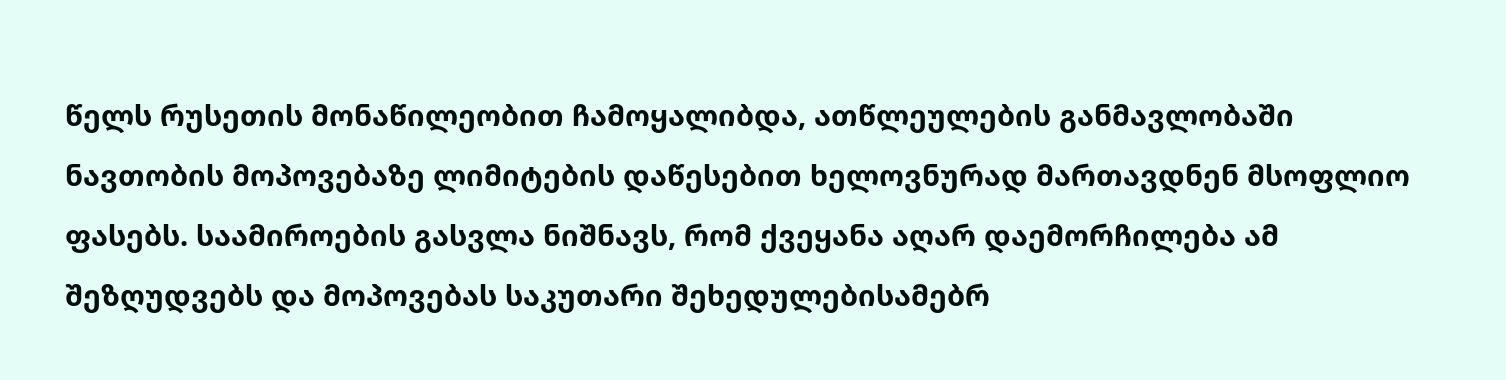წელს რუსეთის მონაწილეობით ჩამოყალიბდა, ათწლეულების განმავლობაში ნავთობის მოპოვებაზე ლიმიტების დაწესებით ხელოვნურად მართავდნენ მსოფლიო ფასებს. საამიროების გასვლა ნიშნავს, რომ ქვეყანა აღარ დაემორჩილება ამ შეზღუდვებს და მოპოვებას საკუთარი შეხედულებისამებრ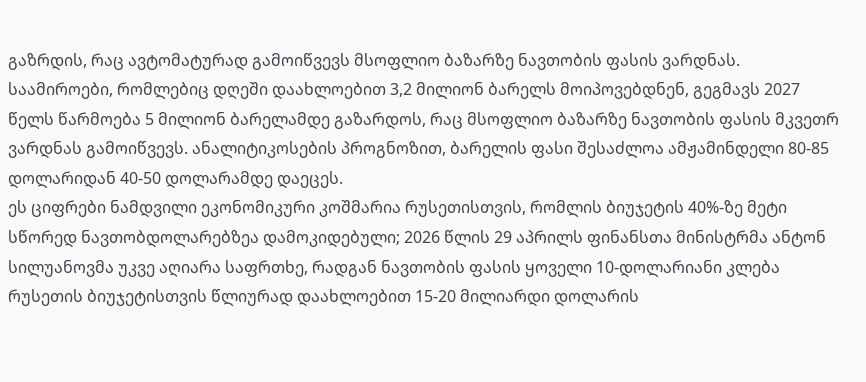გაზრდის, რაც ავტომატურად გამოიწვევს მსოფლიო ბაზარზე ნავთობის ფასის ვარდნას.
საამიროები, რომლებიც დღეში დაახლოებით 3,2 მილიონ ბარელს მოიპოვებდნენ, გეგმავს 2027 წელს წარმოება 5 მილიონ ბარელამდე გაზარდოს, რაც მსოფლიო ბაზარზე ნავთობის ფასის მკვეთრ ვარდნას გამოიწვევს. ანალიტიკოსების პროგნოზით, ბარელის ფასი შესაძლოა ამჟამინდელი 80-85 დოლარიდან 40-50 დოლარამდე დაეცეს.
ეს ციფრები ნამდვილი ეკონომიკური კოშმარია რუსეთისთვის, რომლის ბიუჯეტის 40%-ზე მეტი სწორედ ნავთობდოლარებზეა დამოკიდებული; 2026 წლის 29 აპრილს ფინანსთა მინისტრმა ანტონ სილუანოვმა უკვე აღიარა საფრთხე, რადგან ნავთობის ფასის ყოველი 10-დოლარიანი კლება რუსეთის ბიუჯეტისთვის წლიურად დაახლოებით 15-20 მილიარდი დოლარის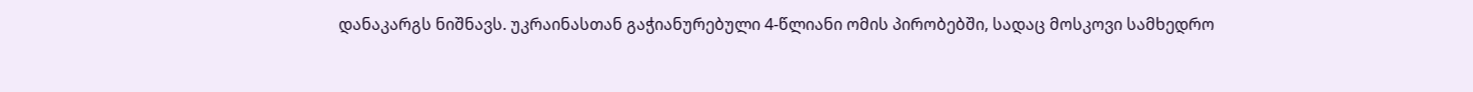დანაკარგს ნიშნავს. უკრაინასთან გაჭიანურებული 4-წლიანი ომის პირობებში, სადაც მოსკოვი სამხედრო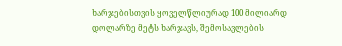ხარჯებისთვის ყოველწლიურად 100 მილიარდ დოლარზე მეტს ხარჯავს, შემოსავლების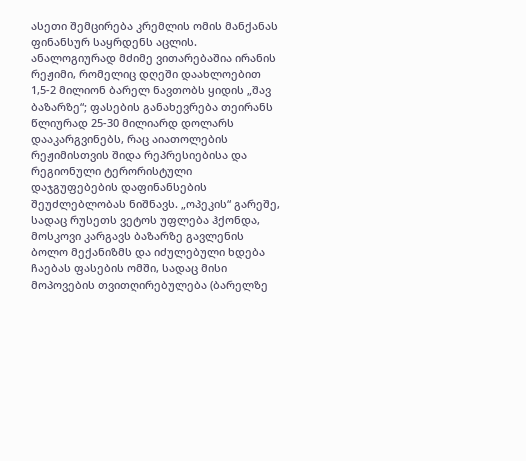ასეთი შემცირება კრემლის ომის მანქანას ფინანსურ საყრდენს აცლის.
ანალოგიურად მძიმე ვითარებაშია ირანის რეჟიმი, რომელიც დღეში დაახლოებით 1,5-2 მილიონ ბარელ ნავთობს ყიდის „შავ ბაზარზე“; ფასების განახევრება თეირანს წლიურად 25-30 მილიარდ დოლარს დააკარგვინებს, რაც აიათოლების რეჟიმისთვის შიდა რეპრესიებისა და რეგიონული ტერორისტული დაჯგუფებების დაფინანსების შეუძლებლობას ნიშნავს. „ოპეკის“ გარეშე, სადაც რუსეთს ვეტოს უფლება ჰქონდა, მოსკოვი კარგავს ბაზარზე გავლენის ბოლო მექანიზმს და იძულებული ხდება ჩაებას ფასების ომში, სადაც მისი მოპოვების თვითღირებულება (ბარელზე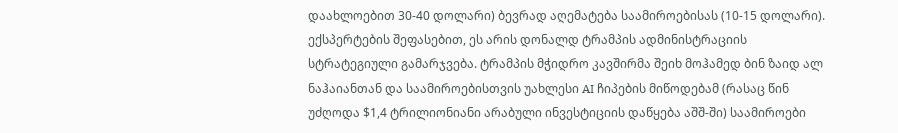დაახლოებით 30-40 დოლარი) ბევრად აღემატება საამიროებისას (10-15 დოლარი).
ექსპერტების შეფასებით, ეს არის დონალდ ტრამპის ადმინისტრაციის სტრატეგიული გამარჯვება. ტრამპის მჭიდრო კავშირმა შეიხ მოჰამედ ბინ ზაიდ ალ ნაჰაიანთან და საამიროებისთვის უახლესი AI ჩიპების მიწოდებამ (რასაც წინ უძღოდა $1,4 ტრილიონიანი არაბული ინვესტიციის დაწყება აშშ-ში) საამიროები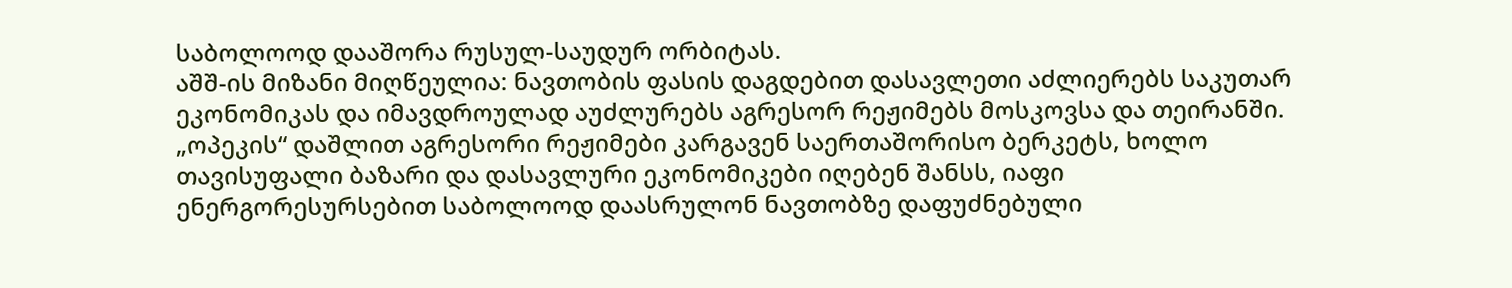საბოლოოდ დააშორა რუსულ-საუდურ ორბიტას.
აშშ-ის მიზანი მიღწეულია: ნავთობის ფასის დაგდებით დასავლეთი აძლიერებს საკუთარ ეკონომიკას და იმავდროულად აუძლურებს აგრესორ რეჟიმებს მოსკოვსა და თეირანში. „ოპეკის“ დაშლით აგრესორი რეჟიმები კარგავენ საერთაშორისო ბერკეტს, ხოლო თავისუფალი ბაზარი და დასავლური ეკონომიკები იღებენ შანსს, იაფი ენერგორესურსებით საბოლოოდ დაასრულონ ნავთობზე დაფუძნებული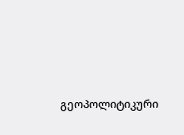გეოპოლიტიკური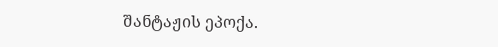შანტაჟის ეპოქა.